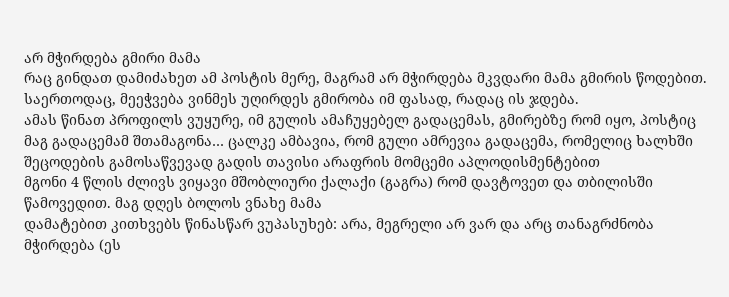არ მჭირდება გმირი მამა
რაც გინდათ დამიძახეთ ამ პოსტის მერე, მაგრამ არ მჭირდება მკვდარი მამა გმირის წოდებით. საერთოდაც, მეეჭვება ვინმეს უღირდეს გმირობა იმ ფასად, რადაც ის ჯდება.
ამას წინათ პროფილს ვუყურე, იმ გულის ამაჩუყებელ გადაცემას, გმირებზე რომ იყო, პოსტიც მაგ გადაცემამ შთამაგონა… ცალკე ამბავია, რომ გული ამრევია გადაცემა, რომელიც ხალხში შეცოდების გამოსაწვევად გადის თავისი არაფრის მომცემი აპლოდისმენტებით
მგონი 4 წლის ძლივს ვიყავი მშობლიური ქალაქი (გაგრა) რომ დავტოვეთ და თბილისში წამოვედით. მაგ დღეს ბოლოს ვნახე მამა
დამატებით კითხვებს წინასწარ ვუპასუხებ: არა, მეგრელი არ ვარ და არც თანაგრძნობა მჭირდება (ეს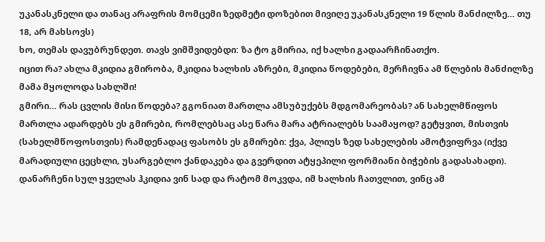უკანასკნელი და თანაც არაფრის მომცემი ზედმეტი დოზებით მივიღე უკანასკნელი 19 წლის მანძილზე… თუ 18, არ მახსოვს)
ხო, თემას დავუბრუნდეთ. თავს ვიმშვიდებდი: ზა ტო გმირია, იქ ხალხი გადაარჩინათქო.
იცით რა? ახლა მკიდია გმირობა, მკიდია ხალხის აზრები, მკიდია წოდებები, მერჩივნა ამ წლების მანძილზე მამა მყოლოდა სახლში!
გმირი… რას ცვლის მისი წოდება? გგონიათ მართლა ამსუბუქებს მდგომარეობას? ან სახელმწიფოს მართლა ადარდებს ეს გმირები, რომლებსაც ასე წარა მარა ატრიალებს საამაყოდ? გეტყვით, მისთვის (სახელმწოფოსთვის) რამდენადაც ფასობს ეს გმირები: ქვა, პლიუს ზედ სახელების ამოტვიფრვა (იქვე მარადიული ცეცხლი, უსარგებლო ქანდაკება და გვერდით ატყეპილი ფორმიანი ბიჭების გადასახადი). დანარჩენი სულ ყველას ჰკიდია ვინ სად და რატომ მოკვდა, იმ ხალხის ჩათვლით, ვინც ამ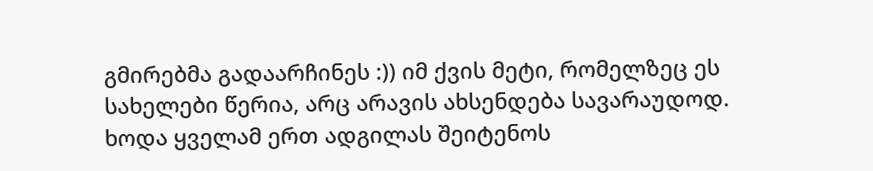გმირებმა გადაარჩინეს :)) იმ ქვის მეტი, რომელზეც ეს სახელები წერია, არც არავის ახსენდება სავარაუდოდ.
ხოდა ყველამ ერთ ადგილას შეიტენოს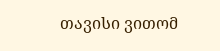თავისი ვითომ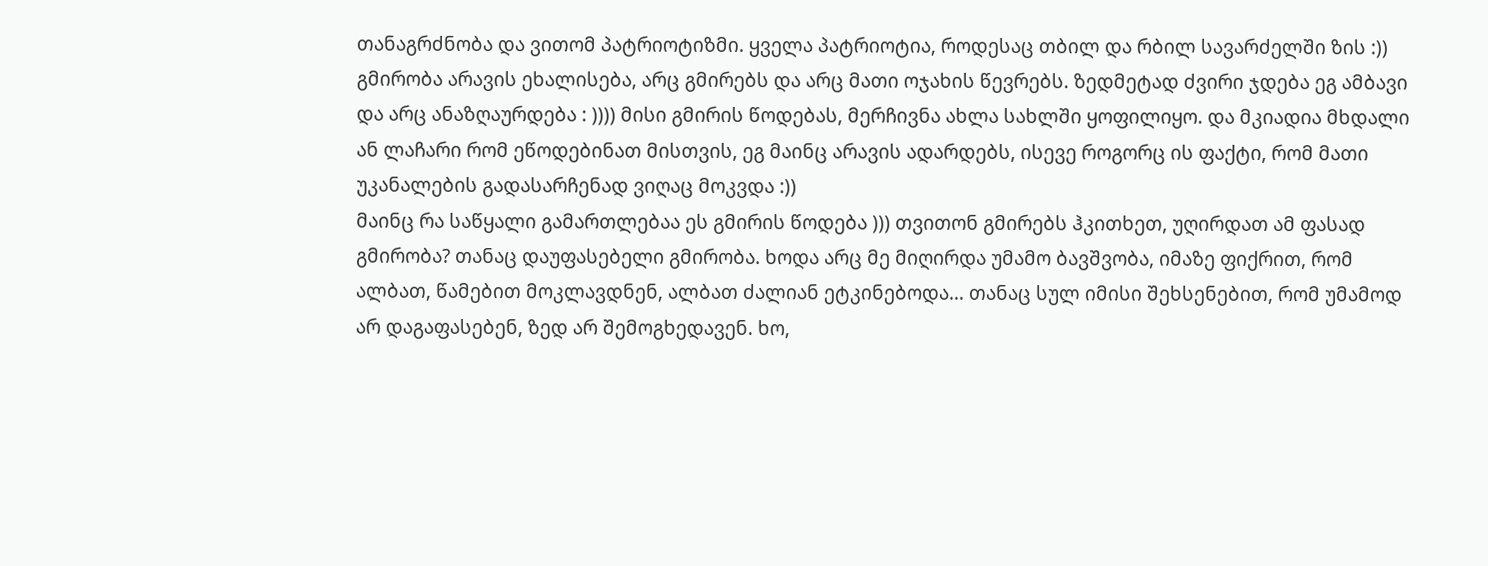თანაგრძნობა და ვითომ პატრიოტიზმი. ყველა პატრიოტია, როდესაც თბილ და რბილ სავარძელში ზის :)) გმირობა არავის ეხალისება, არც გმირებს და არც მათი ოჯახის წევრებს. ზედმეტად ძვირი ჯდება ეგ ამბავი და არც ანაზღაურდება : )))) მისი გმირის წოდებას, მერჩივნა ახლა სახლში ყოფილიყო. და მკიადია მხდალი ან ლაჩარი რომ ეწოდებინათ მისთვის, ეგ მაინც არავის ადარდებს, ისევე როგორც ის ფაქტი, რომ მათი უკანალების გადასარჩენად ვიღაც მოკვდა :))
მაინც რა საწყალი გამართლებაა ეს გმირის წოდება ))) თვითონ გმირებს ჰკითხეთ, უღირდათ ამ ფასად გმირობა? თანაც დაუფასებელი გმირობა. ხოდა არც მე მიღირდა უმამო ბავშვობა, იმაზე ფიქრით, რომ ალბათ, წამებით მოკლავდნენ, ალბათ ძალიან ეტკინებოდა… თანაც სულ იმისი შეხსენებით, რომ უმამოდ არ დაგაფასებენ, ზედ არ შემოგხედავენ. ხო,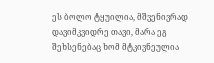ეს ბოლო ტყუილია, მშვენივრად დავიმკვიდრე თავი, მარა ეგ შეხსენებაც ხომ მტკივნეულია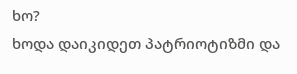ხო?
ხოდა დაიკიდეთ პატრიოტიზმი და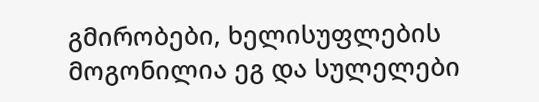გმირობები, ხელისუფლების მოგონილია ეგ და სულელები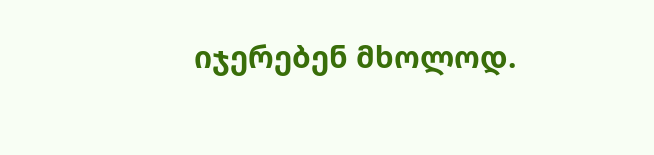იჯერებენ მხოლოდ.